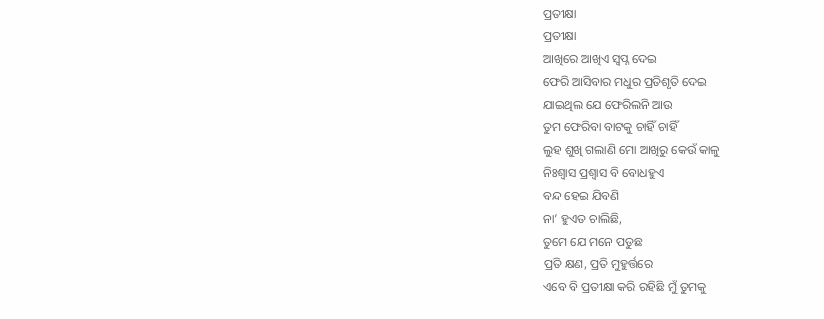ପ୍ରତୀକ୍ଷା
ପ୍ରତୀକ୍ଷା
ଆଖିରେ ଆଖିଏ ସ୍ୱପ୍ନ ଦେଇ
ଫେରି ଆସିବାର ମଧୁର ପ୍ରତିଶୃତି ଦେଇ
ଯାଇଥିଲ ଯେ ଫେରିଲନି ଆଉ
ତୁମ ଫେରିବା ବାଟକୁ ଚାହିଁ ଚାହିଁ
ଲୁହ ଶୁଖି ଗଲାଣି ମୋ ଆଖିରୁ କେଉଁ କାଳୁ
ନିଃଶ୍ୱାସ ପ୍ରଶ୍ୱାସ ବି ବୋଧହୁଏ
ବନ୍ଦ ହେଇ ଯିବଣି
ନା’ ହୁଏତ ଚାଲିଛି,
ତୁମେ ଯେ ମନେ ପଡୁଛ
ପ୍ରତି କ୍ଷଣ, ପ୍ରତି ମୁହୁର୍ତ୍ତରେ
ଏବେ ବି ପ୍ରତୀକ୍ଷା କରି ରହିଛି ମୁଁ ତୁମକୁ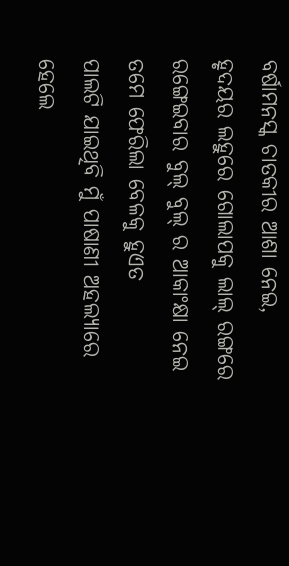ବର୍ଷାମନସ୍କ ଚାତକୀର ଆଶା ନେଇ,
ହୃଦୟର ଲହୁରେ ଗୋଲାପକୁ ଲାଲ୍ ରଙ୍ଗରେ
ରଙ୍ଗେଇବାର ବୁଲ୍ ବୁଲ୍ ର ଆକାଂକ୍ଷା ନେଇ
ତମେ ଫେରିଲା ବେଳକୁ ହୁଏତ
ପାଲଟି ଯାଇଥିବି ମୁଁ ପାଷାଣୀ ଅହଲ୍ୟାରେ
ହେଲେ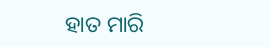ହାତ ମାରି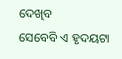ଦେଖିବ
ସେବେବି ଏ ହୃଦୟଟା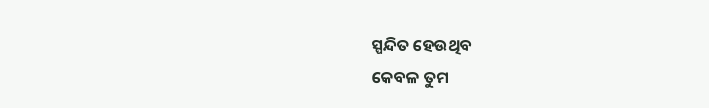ସ୍ପନ୍ଦିତ ହେଉଥିବ
କେବଳ ତୁମ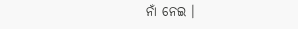ନାଁ ନେଇ ।